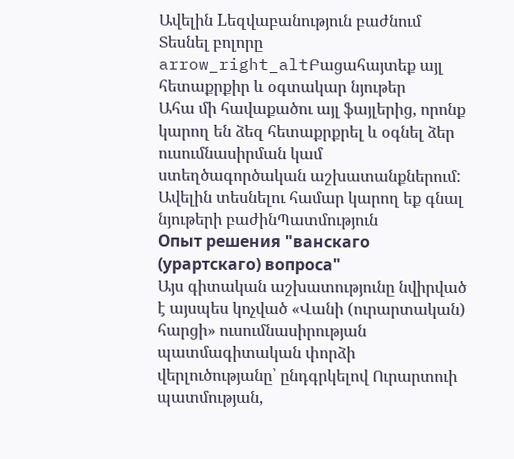Ավելին Lեզվաբանություն բաժնում
Տեսնել բոլորը arrow_right_altԲացահայտեք այլ հետաքրքիր և օգտակար նյութեր
Ահա մի հավաքածու այլ ֆայլերից, որոնք կարող են ձեզ հետաքրքրել և օգնել ձեր ուսումնասիրման կամ ստեղծագործական աշխատանքներում: Ավելին տեսնելու համար կարող եք գնալ նյութերի բաժինՊատմություն
Опыт решения "ванскаго (урартскаго) вопроса"
Այս գիտական աշխատությունը նվիրված է այսպես կոչված «Վանի (ուրարտական) հարցի» ուսումնասիրության պատմագիտական փորձի վերլուծությանը՝ ընդգրկելով Ուրարտուի պատմության,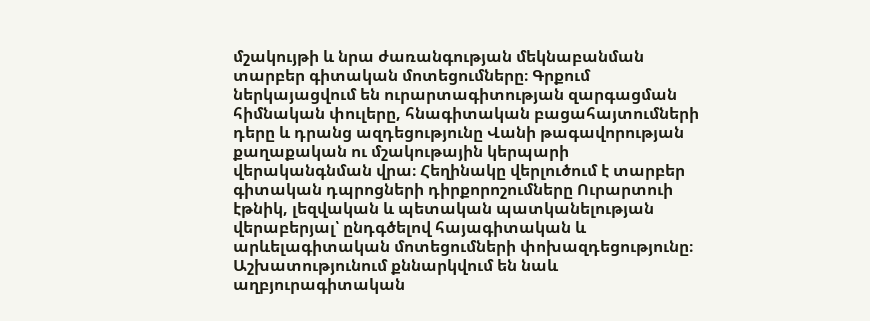մշակույթի և նրա ժառանգության մեկնաբանման տարբեր գիտական մոտեցումները։ Գրքում ներկայացվում են ուրարտագիտության զարգացման հիմնական փուլերը, հնագիտական բացահայտումների դերը և դրանց ազդեցությունը Վանի թագավորության քաղաքական ու մշակութային կերպարի վերականգնման վրա։ Հեղինակը վերլուծում է տարբեր գիտական դպրոցների դիրքորոշումները Ուրարտուի էթնիկ, լեզվական և պետական պատկանելության վերաբերյալ՝ ընդգծելով հայագիտական և արևելագիտական մոտեցումների փոխազդեցությունը։ Աշխատությունում քննարկվում են նաև աղբյուրագիտական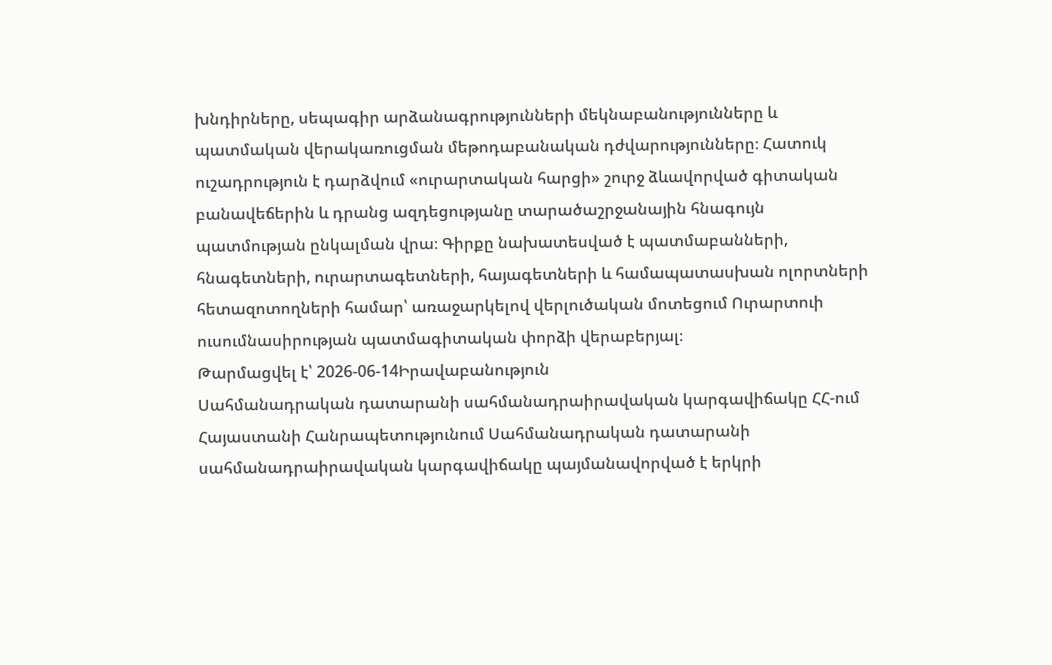խնդիրները, սեպագիր արձանագրությունների մեկնաբանությունները և պատմական վերակառուցման մեթոդաբանական դժվարությունները։ Հատուկ ուշադրություն է դարձվում «ուրարտական հարցի» շուրջ ձևավորված գիտական բանավեճերին և դրանց ազդեցությանը տարածաշրջանային հնագույն պատմության ընկալման վրա։ Գիրքը նախատեսված է պատմաբանների, հնագետների, ուրարտագետների, հայագետների և համապատասխան ոլորտների հետազոտողների համար՝ առաջարկելով վերլուծական մոտեցում Ուրարտուի ուսումնասիրության պատմագիտական փորձի վերաբերյալ։
Թարմացվել է՝ 2026-06-14Իրավաբանություն
Սահմանադրական դատարանի սահմանադրաիրավական կարգավիճակը ՀՀ-ում
Հայաստանի Հանրապետությունում Սահմանադրական դատարանի սահմանադրաիրավական կարգավիճակը պայմանավորված է երկրի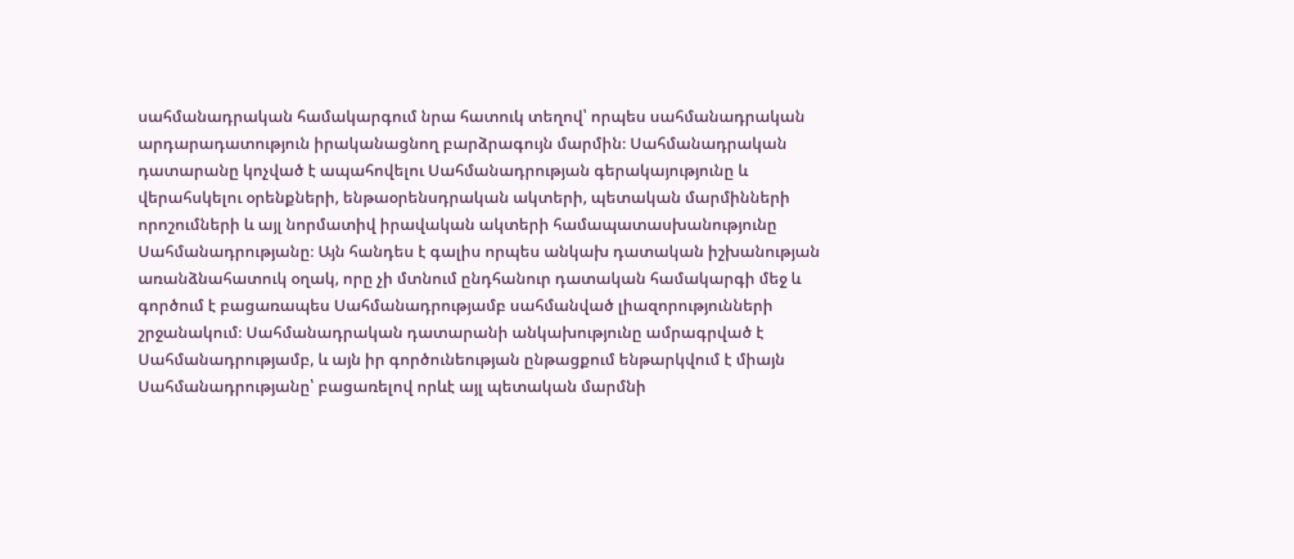սահմանադրական համակարգում նրա հատուկ տեղով՝ որպես սահմանադրական արդարադատություն իրականացնող բարձրագույն մարմին։ Սահմանադրական դատարանը կոչված է ապահովելու Սահմանադրության գերակայությունը և վերահսկելու օրենքների, ենթաօրենսդրական ակտերի, պետական մարմինների որոշումների և այլ նորմատիվ իրավական ակտերի համապատասխանությունը Սահմանադրությանը։ Այն հանդես է գալիս որպես անկախ դատական իշխանության առանձնահատուկ օղակ, որը չի մտնում ընդհանուր դատական համակարգի մեջ և գործում է բացառապես Սահմանադրությամբ սահմանված լիազորությունների շրջանակում։ Սահմանադրական դատարանի անկախությունը ամրագրված է Սահմանադրությամբ, և այն իր գործունեության ընթացքում ենթարկվում է միայն Սահմանադրությանը՝ բացառելով որևէ այլ պետական մարմնի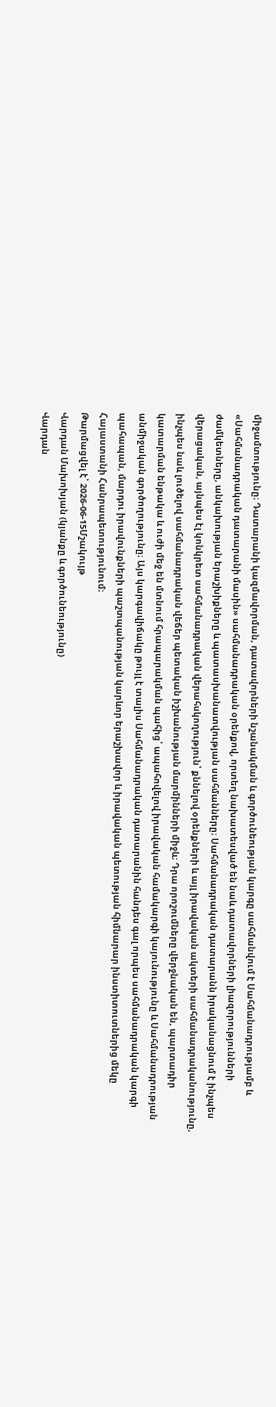միջամտությունը։ Դատարանի կազմավորման, դատավորների նշանակման և գործունեության կարգը սահմանվում է Սահմանադրությամբ և «Սահմանադրական դատարանի մասին» սահմանադրական օրենքով, որտեղ նախատեսված են նաև դատավորների լիազորությունների ժամկետները, անկախության երաշխիքները և պատասխանատվության սահմանները։ Սահմանադրական դատարանն իրականացնում է ինչպես վերացական, այնպես էլ կոնկրետ սահմանադրական վերահսկողություն՝ քննելով օրենքների և այլ իրավական ակտերի սահմանադրականությունը, ինչպես նաև լուծելով սահմանադրական վեճեր պետական իշխանության մարմինների միջև։ Դրա որոշումները վերջնական են, պարտադիր կատարման ենթակա և ուժի մեջ են մտնում հրապարակման պահից՝ ապահովելով իրավական համակարգի կայունությունը և Սահմանադրության անմիջական գործողությունը։ Այս կարգավիճակը թույլ է տալիս Սահմանադրական դատարանին հանդես գալ որպես սահմանադրական կարգի պահապան, մարդու իրավունքների պաշտպանության կարևոր երաշխավոր և իրավական պետության հիմնարար ինստիտուտներից մեկը Հայաստանի Հանրապետությունում։
Թարմացվել է՝ 2026-06-15Մշակույթ
Վարդան Մախոխյան (կյանքը և գործունեությունը)
Վարդան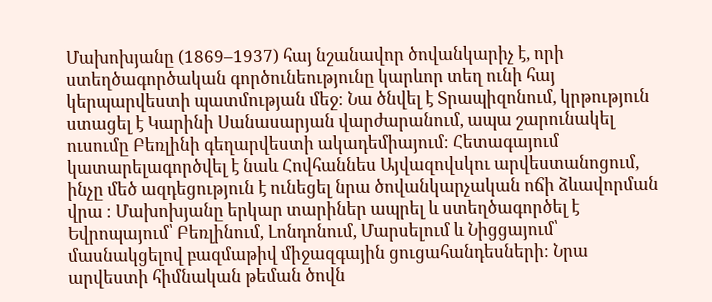Մախոխյանը (1869–1937) հայ նշանավոր ծովանկարիչ է, որի ստեղծագործական գործունեությունը կարևոր տեղ ունի հայ կերպարվեստի պատմության մեջ։ Նա ծնվել է Տրապիզոնում, կրթություն ստացել է Կարինի Սանասարյան վարժարանում, ապա շարունակել ուսումը Բեռլինի գեղարվեստի ակադեմիայում։ Հետագայում կատարելագործվել է նաև Հովհաննես Այվազովսկու արվեստանոցում, ինչը մեծ ազդեցություն է ունեցել նրա ծովանկարչական ոճի ձևավորման վրա ։ Մախոխյանը երկար տարիներ ապրել և ստեղծագործել է Եվրոպայում՝ Բեռլինում, Լոնդոնում, Մարսելում և Նիցցայում՝ մասնակցելով բազմաթիվ միջազգային ցուցահանդեսների։ Նրա արվեստի հիմնական թեման ծովն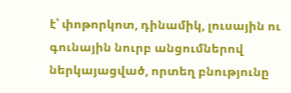է՝ փոթորկոտ, դինամիկ, լուսային ու գունային նուրբ անցումներով ներկայացված, որտեղ բնությունը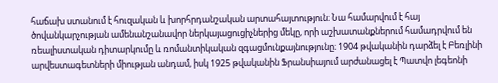հաճախ ստանում է հուզական և խորհրդանշական արտահայտություն։ Նա համարվում է հայ ծովանկարչության ամենանշանավոր ներկայացուցիչներից մեկը, որի աշխատանքներում համադրվում են ռեալիստական դիտարկումը և ռոմանտիկական զգացմունքայնությունը։ 1904 թվականին դարձել է Բեռլինի արվեստագետների միության անդամ, իսկ 1925 թվականին Ֆրանսիայում արժանացել է Պատվո լեգեոնի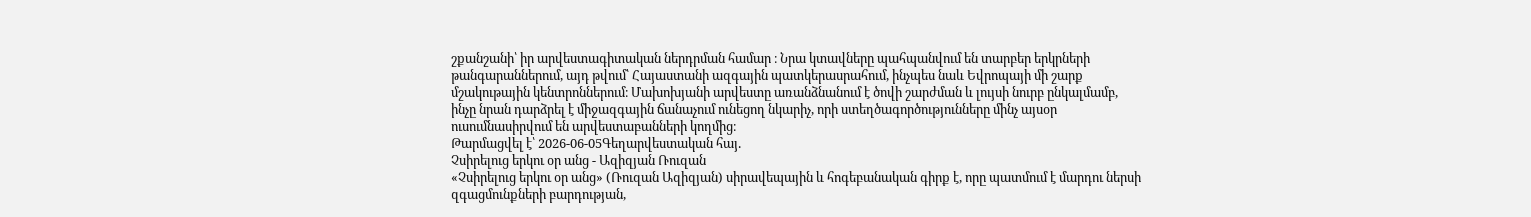շքանշանի՝ իր արվեստագիտական ներդրման համար ։ Նրա կտավները պահպանվում են տարբեր երկրների թանգարաններում, այդ թվում՝ Հայաստանի ազգային պատկերասրահում, ինչպես նաև Եվրոպայի մի շարք մշակութային կենտրոններում։ Մախոխյանի արվեստը առանձնանում է ծովի շարժման և լույսի նուրբ ընկալմամբ, ինչը նրան դարձրել է միջազգային ճանաչում ունեցող նկարիչ, որի ստեղծագործությունները մինչ այսօր ուսումնասիրվում են արվեստաբանների կողմից։
Թարմացվել է՝ 2026-06-05Գեղարվեստական հայ․
Չսիրելուց երկու օր անց - Ազիզյան Ռուզան
«Չսիրելուց երկու օր անց» (Ռուզան Ազիզյան) սիրավեպային և հոգեբանական գիրք է, որը պատմում է մարդու ներսի զգացմունքների բարդության,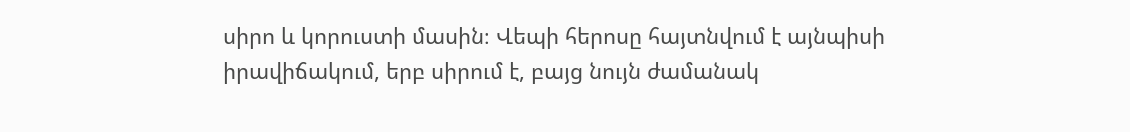սիրո և կորուստի մասին։ Վեպի հերոսը հայտնվում է այնպիսի իրավիճակում, երբ սիրում է, բայց նույն ժամանակ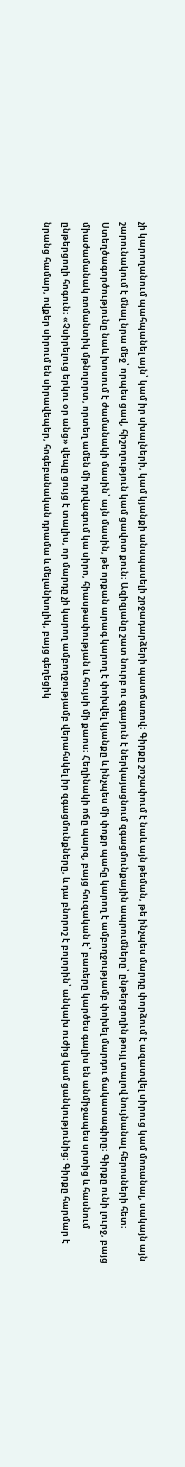չի կարողանում պահպանել այն՝ կամ իր սխալների, կամ կյանքի անսպասելի շրջադարձերի պատճառով։ Գիրքը շոշափում է նաև այն թեման, թե ինչպես մարդը փորձում է ազատվել սիրուց կամ մոռանալ, սակայն այն շարունակում է մնալ նրա մեջ՝ որպես ցավ, հիշողություն կամ ցավոտ քուն։ Ազիզյանը շատ նուրբ ու զգայուն է ներկայացնում զգացմունքային ապրումները՝ ընթերցողին թույլ տալով նույնանալ հերոսների հետ։ Ստեղծագործությունը նաև խոսում է ժամանակի մասին՝ այն մասին, թե որքան արագ կարող է փոխվել կյանքը և ինչպես մի փոքր պահը կարող է ամբողջությամբ փոխել մարդու ճակատագիրը։ Գիրքը ունի լուրջ, բայց միաժամանակ ռոմանտիկ մթնոլորտ, որտեղ ամեն մի դրվագում կա սիրո, հիասթափության և հույսի մի քաոս։ Հեղինակի ոճը պարզ, բայց հուզական է՝ բառերը կարծես գալիս են անմիջապես սրտից և հասնում ընթերցողի հոգուն։ «Չսիրելուց երկու օր անց» վեպը ցույց է տալիս, որ մարդը չի կարող ամբողջությամբ վերահսկել իր զգացմունքները, և դա բնորոշ է բոլորին՝ անկախ ուժից կամ ցանկությունից։ Գիրքը հարմար է նրանց համար, ովքեր սիրում են սիրավեպեր, հոգեբանական դրամա և մելանխոլիկ, բայց գեղեցիկ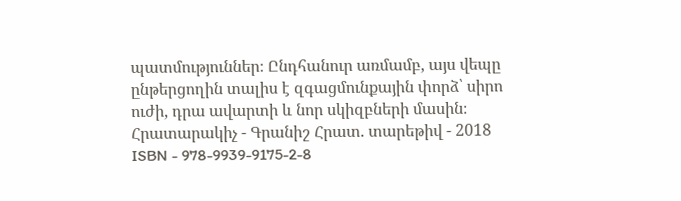պատմություններ։ Ընդհանուր առմամբ, այս վեպը ընթերցողին տալիս է զգացմունքային փորձ՝ սիրո ուժի, դրա ավարտի և նոր սկիզբների մասին։ Հրատարակիչ - Գրանիշ Հրատ. տարեթիվ - 2018 ISBN - 978-9939-9175-2-8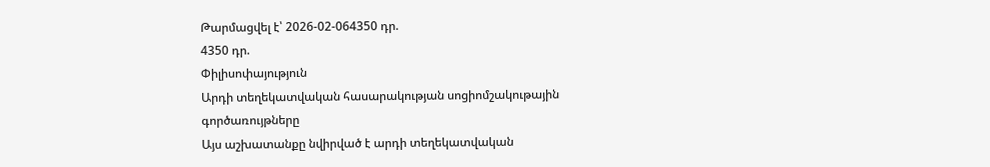Թարմացվել է՝ 2026-02-064350 դր.
4350 դր.
Փիլիսոփայություն
Արդի տեղեկատվական հասարակության սոցիոմշակութային գործառույթները
Այս աշխատանքը նվիրված է արդի տեղեկատվական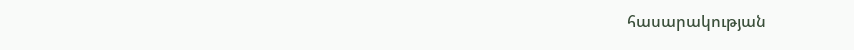հասարակության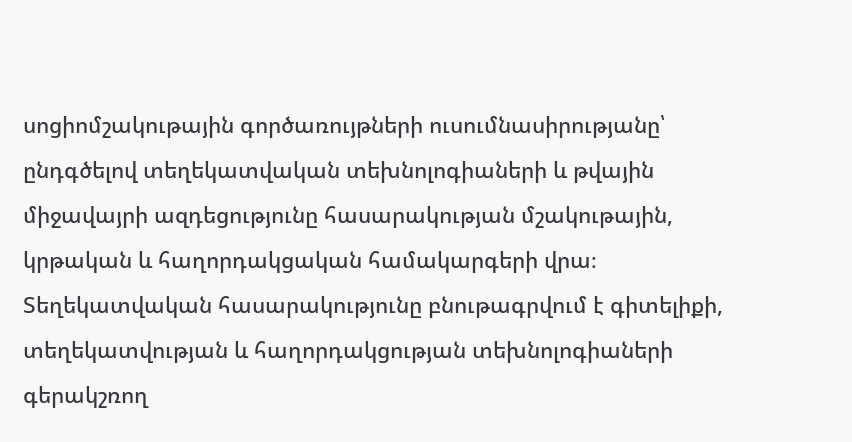սոցիոմշակութային գործառույթների ուսումնասիրությանը՝ ընդգծելով տեղեկատվական տեխնոլոգիաների և թվային միջավայրի ազդեցությունը հասարակության մշակութային, կրթական և հաղորդակցական համակարգերի վրա։ Տեղեկատվական հասարակությունը բնութագրվում է գիտելիքի, տեղեկատվության և հաղորդակցության տեխնոլոգիաների գերակշռող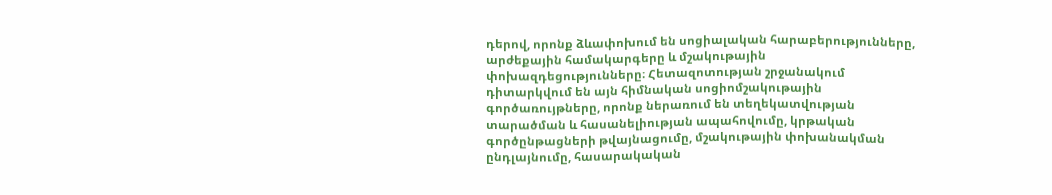դերով, որոնք ձևափոխում են սոցիալական հարաբերությունները, արժեքային համակարգերը և մշակութային փոխազդեցությունները։ Հետազոտության շրջանակում դիտարկվում են այն հիմնական սոցիոմշակութային գործառույթները, որոնք ներառում են տեղեկատվության տարածման և հասանելիության ապահովումը, կրթական գործընթացների թվայնացումը, մշակութային փոխանակման ընդլայնումը, հասարակական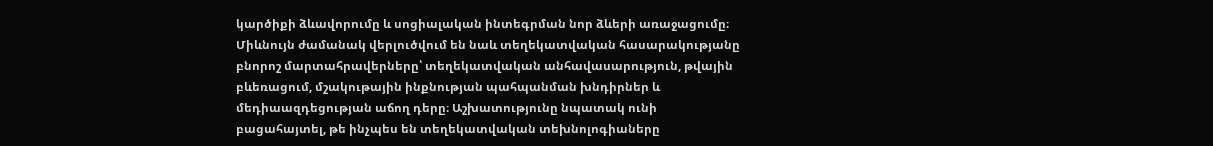կարծիքի ձևավորումը և սոցիալական ինտեգրման նոր ձևերի առաջացումը։ Միևնույն ժամանակ վերլուծվում են նաև տեղեկատվական հասարակությանը բնորոշ մարտահրավերները՝ տեղեկատվական անհավասարություն, թվային բևեռացում, մշակութային ինքնության պահպանման խնդիրներ և մեդիաազդեցության աճող դերը։ Աշխատությունը նպատակ ունի բացահայտել, թե ինչպես են տեղեկատվական տեխնոլոգիաները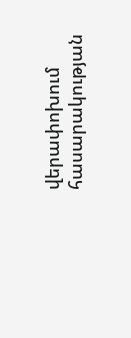վերափոխում հասարակության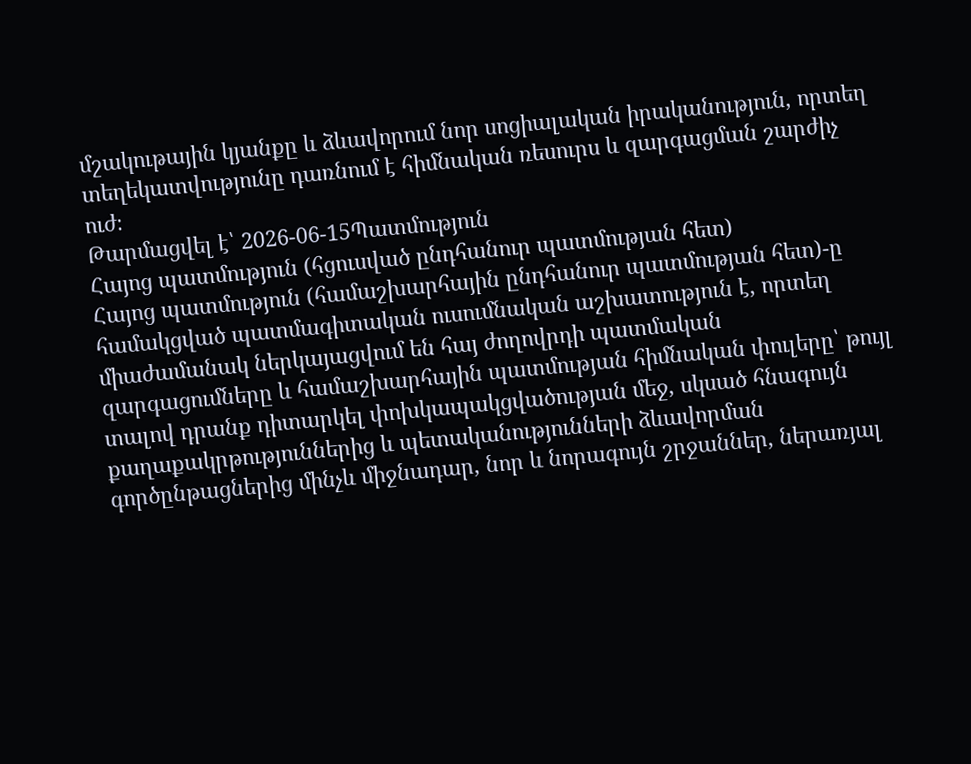մշակութային կյանքը և ձևավորում նոր սոցիալական իրականություն, որտեղ տեղեկատվությունը դառնում է հիմնական ռեսուրս և զարգացման շարժիչ ուժ։
Թարմացվել է՝ 2026-06-15Պատմություն
Հայոց պատմություն (հցուսված ընդհանուր պատմության հետ)
Հայոց պատմություն (համաշխարհային ընդհանուր պատմության հետ)-ը համակցված պատմագիտական ուսումնական աշխատություն է, որտեղ միաժամանակ ներկայացվում են հայ ժողովրդի պատմական զարգացումները և համաշխարհային պատմության հիմնական փուլերը՝ թույլ տալով դրանք դիտարկել փոխկապակցվածության մեջ, սկսած հնագույն քաղաքակրթություններից և պետականությունների ձևավորման գործընթացներից մինչև միջնադար, նոր և նորագույն շրջաններ, ներառյալ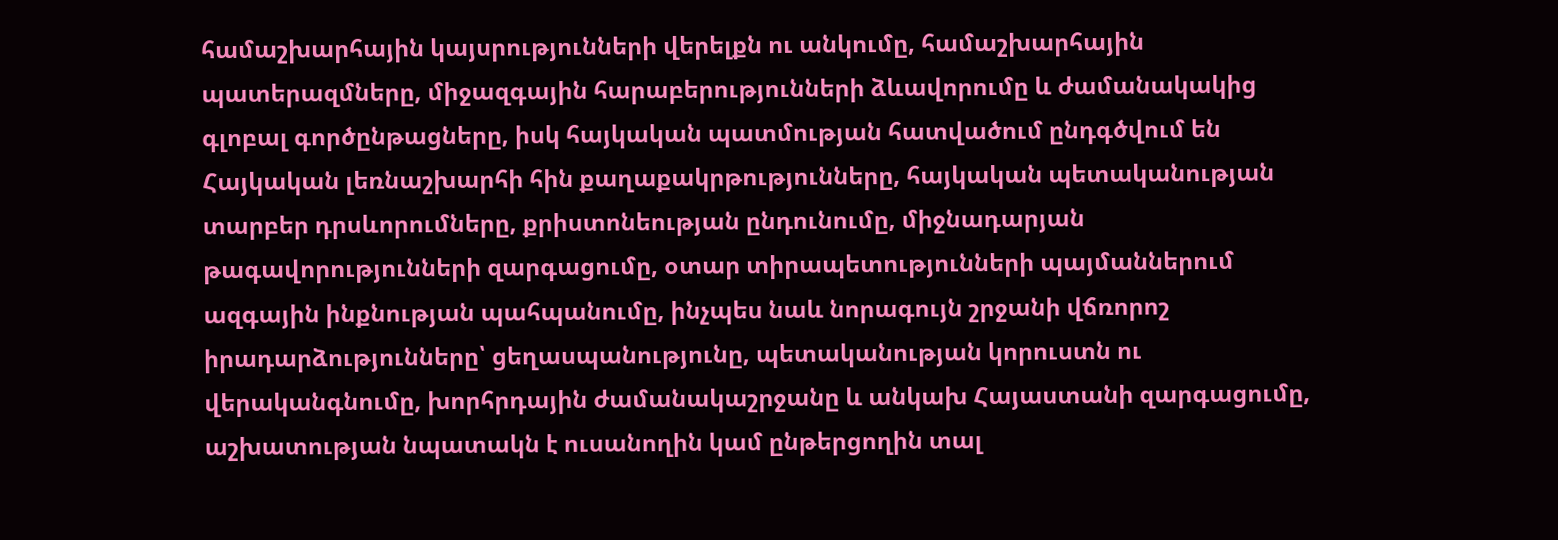համաշխարհային կայսրությունների վերելքն ու անկումը, համաշխարհային պատերազմները, միջազգային հարաբերությունների ձևավորումը և ժամանակակից գլոբալ գործընթացները, իսկ հայկական պատմության հատվածում ընդգծվում են Հայկական լեռնաշխարհի հին քաղաքակրթությունները, հայկական պետականության տարբեր դրսևորումները, քրիստոնեության ընդունումը, միջնադարյան թագավորությունների զարգացումը, օտար տիրապետությունների պայմաններում ազգային ինքնության պահպանումը, ինչպես նաև նորագույն շրջանի վճռորոշ իրադարձությունները՝ ցեղասպանությունը, պետականության կորուստն ու վերականգնումը, խորհրդային ժամանակաշրջանը և անկախ Հայաստանի զարգացումը, աշխատության նպատակն է ուսանողին կամ ընթերցողին տալ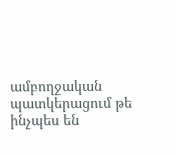ամբողջական պատկերացում թե ինչպես են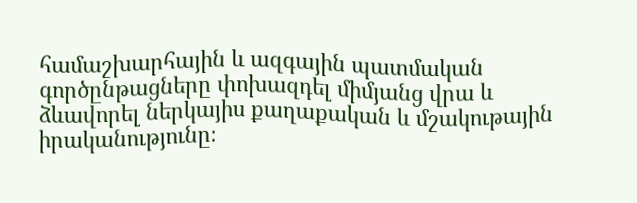համաշխարհային և ազգային պատմական գործընթացները փոխազդել միմյանց վրա և ձևավորել ներկայիս քաղաքական և մշակութային իրականությունը։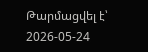Թարմացվել է՝ 2026-05-24